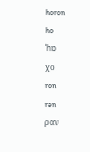horon
ho
ˈhɒ
χο
ron
rən
ραν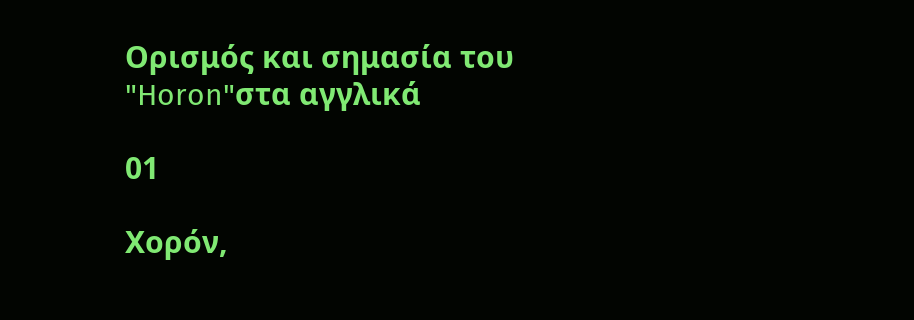Ορισμός και σημασία του "Horon"στα αγγλικά

01

Χορόν,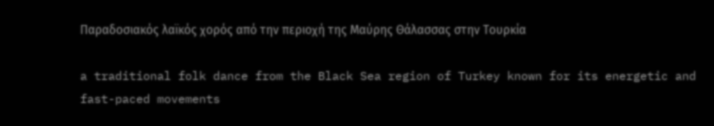Παραδοσιακός λαϊκός χορός από την περιοχή της Μαύρης Θάλασσας στην Τουρκία

a traditional folk dance from the Black Sea region of Turkey known for its energetic and fast-paced movements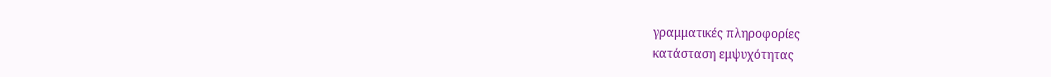γραμματικές πληροφορίες
κατάσταση εμψυχότητας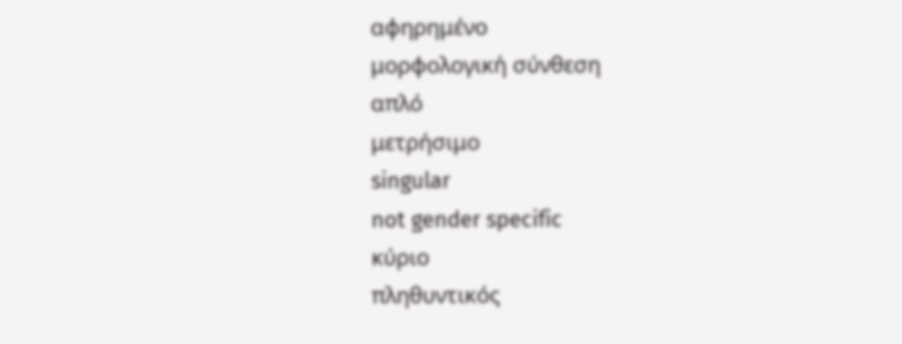αφηρημένο
μορφολογική σύνθεση
απλό
μετρήσιμο
singular
not gender specific
κύριο
πληθυντικός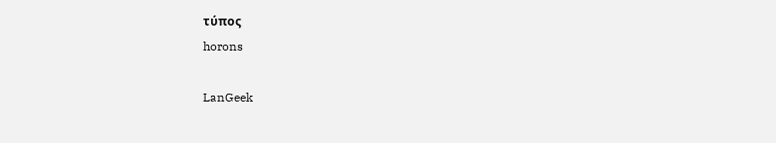τύπος
horons

LanGeek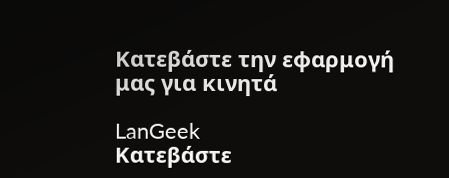Κατεβάστε την εφαρμογή μας για κινητά

LanGeek
Κατεβάστε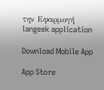την Εφαρμογή
langeek application

Download Mobile App

App Store